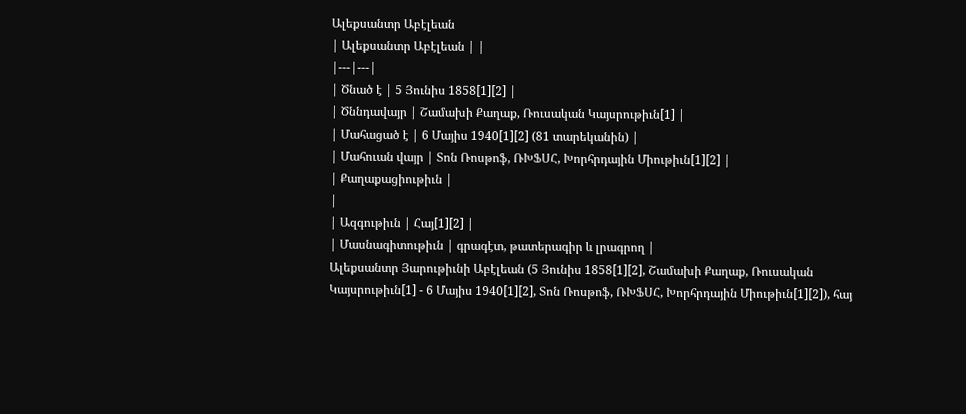Ալեքսանտր Աբէլեան
| Ալեքսանտր Աբէլեան | |
|---|---|
| Ծնած է | 5 Յունիս 1858[1][2] |
| Ծննդավայր | Շամախի Քաղաք, Ռուսական Կայսրութիւն[1] |
| Մահացած է | 6 Մայիս 1940[1][2] (81 տարեկանին) |
| Մահուան վայր | Տոն Ռոսթոֆ, ՌԽՖՍՀ, Խորհրդային Միութիւն[1][2] |
| Քաղաքացիութիւն |
|
| Ազգութիւն | Հայ[1][2] |
| Մասնագիտութիւն | գրագէտ, թատերագիր և լրագրող |
Ալեքսանտր Յարութիւնի Աբէլեան (5 Յունիս 1858[1][2], Շամախի Քաղաք, Ռուսական Կայսրութիւն[1] - 6 Մայիս 1940[1][2], Տոն Ռոսթոֆ, ՌԽՖՍՀ, Խորհրդային Միութիւն[1][2]), հայ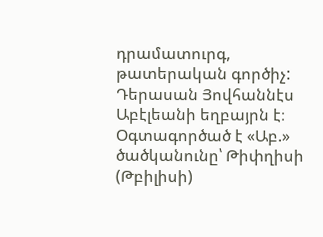դրամատուրգ, թատերական գործիչ:
Դերասան Յովհաննէս Աբէլեանի եղբայրն է։ Օգտագործած է «Աբ.» ծածկանունը՝ Թիփղիսի (Թբիլիսի)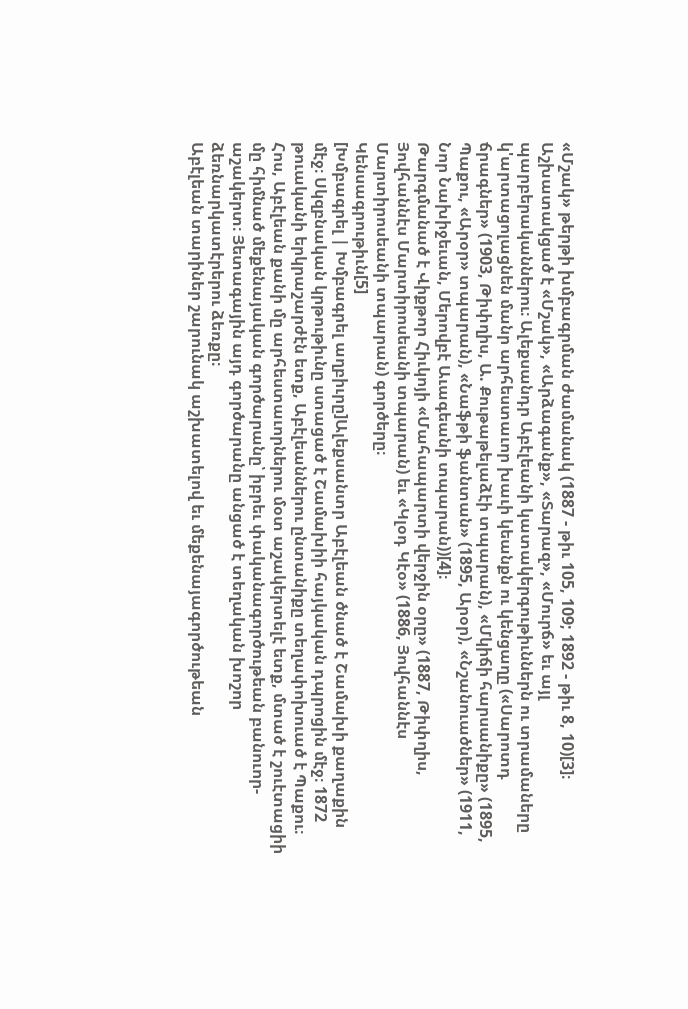«Մշակ» թերթի խմբագրման ժամանակ (1887 - թիւ 105, 109; 1892 - թիւ 8, 10)[3]։
Աշխատակցած է «Մշակ», «Արձագանք», «Տարազ», «Մուրճ» եւ այլ պարբերականներու։ Ալեքսանդր Աբէլեանի կատակերգութիւններն ու տրամաները կ'արտացոլացնեն մանր արհեստաւոր խաւի կեանքն ու կենցաղը («Սարոտդ ճրագներ» (1903, Թիփղիս, Ա. Քութաթելաձէի տպարան), «Մկիճի հարսանիքը» (1895, Պաքու, «Արօր» տպարան), «Նաֆթի ֆանտան» (1895, Արօր), «Նշանուածներ» (1911, Նոր Նախիջեւան, Մերովբէ Աւագեանի տպարան))[4]։
Թարգմանած է Վիքթոր Հիւկոյի «Մահապարտի վերջին օրը» (1887, Թիփղիս, Յովհաննէս Մարտիրոսեանի տպարան) եւ «Կլօդ Կէօ» (1886, Յովհաննէս Մարտիրոսեանի տպարան) գործերը։
Կենսագրութիւն[5]
[Խմբագրել | Խմբագրել աղբիւրը]Ալեքսանտր Աբէլեան ծնած է Շամախի քաղաքին մէջ։ Սկզբնական կրթութիւնը ստացած է Շամախիի հայկական դպրոցին մէջ։ 1872 թուականի երկրաշարժէն ետք, Աբէլեաններու ընտանիքը տեղափոխուած է Պաքու։ Հոս, Աբէլեան քանի մը արհեստաւորներու մօտ աշակերտելէ ետք, մտած է շուէտացիի մը հիմնած մեքենայական գործարանը՝ իբրեւ փականագործութեան բանուոր-աշակերտ։ Յետագային այդ գործարանը անցած է տեղական խոշոր ձեռնարկատէրերու ձեռքը։
Աբէլեան տարիներ շարունակ աշխատելով եւ մեքենայագործութեան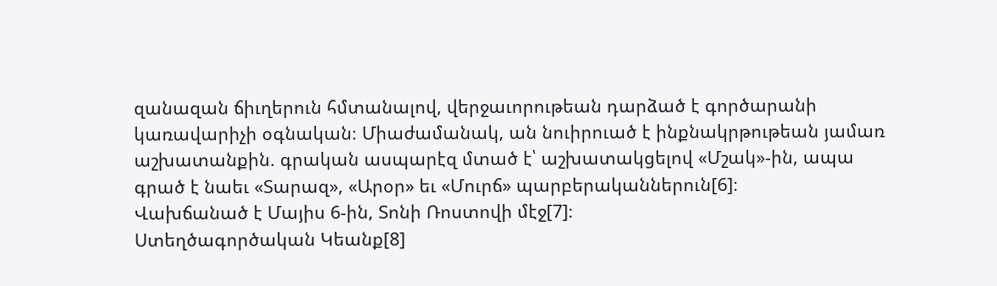զանազան ճիւղերուն հմտանալով, վերջաւորութեան դարձած է գործարանի կառավարիչի օգնական։ Միաժամանակ, ան նուիրուած է ինքնակրթութեան յամառ աշխատանքին. գրական ասպարէզ մտած է՝ աշխատակցելով «Մշակ»-ին, ապա գրած է նաեւ «Տարազ», «Արօր» եւ «Մուրճ» պարբերականներուն[6]։
Վախճանած է Մայիս 6-ին, Տոնի Ռոստովի մէջ[7]։
Ստեղծագործական Կեանք[8]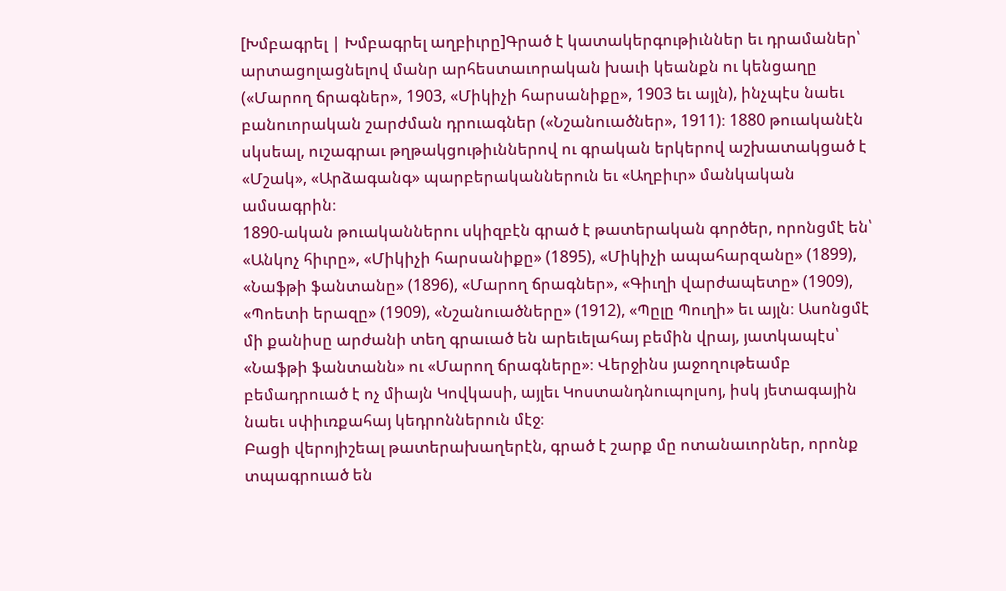[Խմբագրել | Խմբագրել աղբիւրը]Գրած է կատակերգութիւններ եւ դրամաներ՝ արտացոլացնելով մանր արհեստաւորական խաւի կեանքն ու կենցաղը («Մարող ճրագներ», 1903, «Միկիչի հարսանիքը», 1903 եւ այլն), ինչպէս նաեւ բանուորական շարժման դրուագներ («Նշանուածներ», 1911)։ 1880 թուականէն սկսեալ, ուշագրաւ թղթակցութիւններով ու գրական երկերով աշխատակցած է «Մշակ», «Արձագանգ» պարբերականներուն եւ «Աղբիւր» մանկական ամսագրին։
1890-ական թուականներու սկիզբէն գրած է թատերական գործեր, որոնցմէ են՝ «Անկոչ հիւրը», «Միկիչի հարսանիքը» (1895), «Միկիչի ապահարզանը» (1899), «Նաֆթի ֆանտանը» (1896), «Մարող ճրագներ», «Գիւղի վարժապետը» (1909), «Պոետի երազը» (1909), «Նշանուածները» (1912), «Պըլը Պուղի» եւ այլն։ Ասոնցմէ մի քանիսը արժանի տեղ գրաւած են արեւելահայ բեմին վրայ, յատկապէս՝ «Նաֆթի ֆանտանն» ու «Մարող ճրագները»։ Վերջինս յաջողութեամբ բեմադրուած է ոչ միայն Կովկասի, այլեւ Կոստանդնուպոլսոյ, իսկ յետագային նաեւ սփիւռքահայ կեդրոններուն մէջ։
Բացի վերոյիշեալ թատերախաղերէն, գրած է շարք մը ոտանաւորներ, որոնք տպագրուած են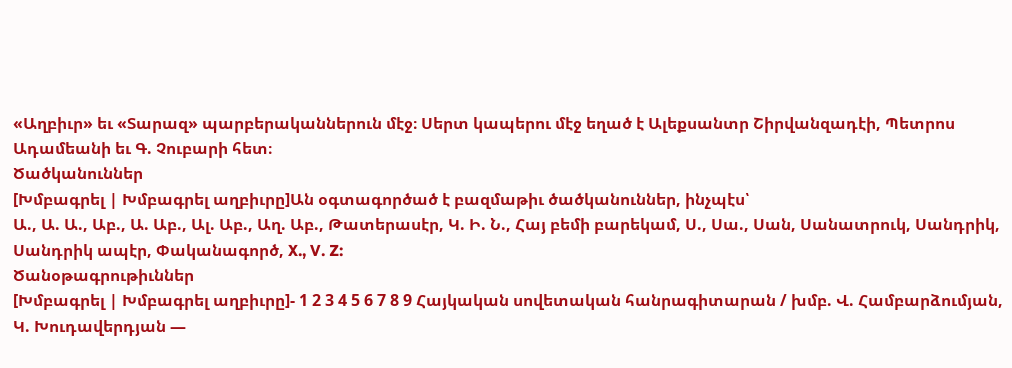«Աղբիւր» եւ «Տարազ» պարբերականներուն մէջ։ Սերտ կապերու մէջ եղած է Ալեքսանտր Շիրվանզադէի, Պետրոս Ադամեանի եւ Գ. Չուբարի հետ։
Ծածկանուններ
[Խմբագրել | Խմբագրել աղբիւրը]Ան օգտագործած է բազմաթիւ ծածկանուններ, ինչպէս՝
Ա., Ա. Ա., Աբ., Ա. Աբ., Ալ. Աբ., Աղ. Աբ., Թատերասէր, Կ. Ի. Ն., Հայ բեմի բարեկամ, Ս., Սա., Սան, Սանատրուկ, Սանդրիկ, Սանդրիկ ապէր, Փականագործ, X., V. Z:
Ծանօթագրութիւններ
[Խմբագրել | Խմբագրել աղբիւրը]- 1 2 3 4 5 6 7 8 9 Հայկական սովետական հանրագիտարան / խմբ. Վ. Համբարձումյան, Կ. Խուդավերդյան —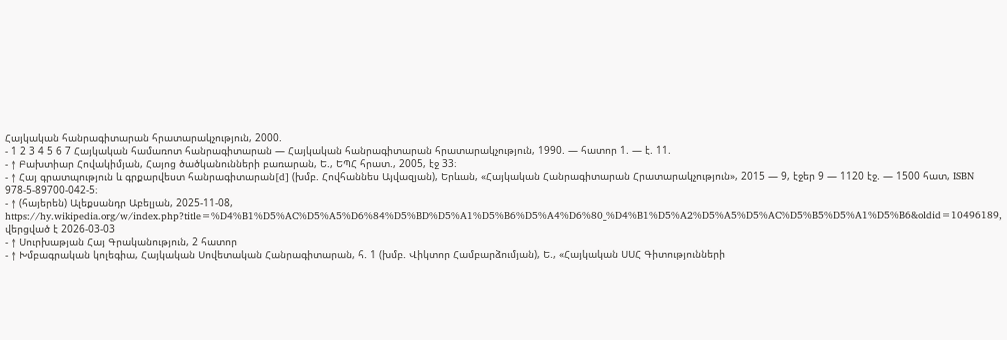Հայկական հանրագիտարան հրատարակչություն, 2000.
- 1 2 3 4 5 6 7 Հայկական համառոտ հանրագիտարան — Հայկական հանրագիտարան հրատարակչություն, 1990. — հատոր 1. — է. 11.
- ↑ Բախտիար Հովակիմյան, Հայոց ծածկանունների բառարան, Ե., ԵՊՀ հրատ., 2005, էջ 33։
- ↑ Հայ գրատպություն և գրքարվեստ հանրագիտարան[d] (խմբ. Հովհաննես Այվազյան), Երևան, «Հայկական Հանրագիտարան Հրատարակչություն», 2015 — 9, էջեր 9 — 1120 էջ. — 1500 հատ, ISBN 978-5-89700-042-5։
- ↑ (հայերեն) Ալեքսանդր Աբելյան, 2025-11-08, https://hy.wikipedia.org/w/index.php?title=%D4%B1%D5%AC%D5%A5%D6%84%D5%BD%D5%A1%D5%B6%D5%A4%D6%80_%D4%B1%D5%A2%D5%A5%D5%AC%D5%B5%D5%A1%D5%B6&oldid=10496189, վերցված է 2026-03-03
- ↑ Սուրխաթյան Հայ Գրականություն, 2 հատոր
- ↑ Խմբագրական կոլեգիա, Հայկական Սովետական Հանրագիտարան, հ. 1 (խմբ. Վիկտոր Համբարձումյան), Ե., «Հայկական ՍՍՀ Գիտությունների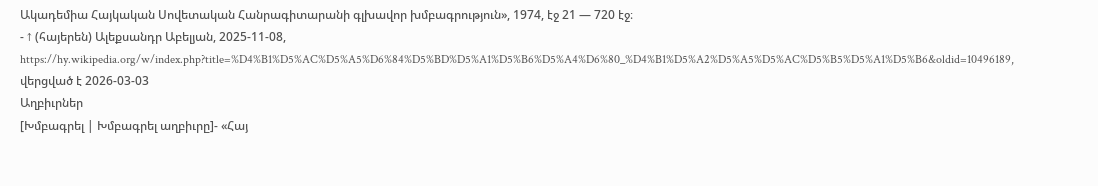Ակադեմիա Հայկական Սովետական Հանրագիտարանի գլխավոր խմբագրություն», 1974, էջ 21 — 720 էջ։
- ↑ (հայերեն) Ալեքսանդր Աբելյան, 2025-11-08, https://hy.wikipedia.org/w/index.php?title=%D4%B1%D5%AC%D5%A5%D6%84%D5%BD%D5%A1%D5%B6%D5%A4%D6%80_%D4%B1%D5%A2%D5%A5%D5%AC%D5%B5%D5%A1%D5%B6&oldid=10496189, վերցված է 2026-03-03
Աղբիւրներ
[Խմբագրել | Խմբագրել աղբիւրը]- «Հայ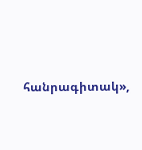հանրագիտակ»,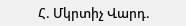Հ. Մկրտիչ Վարդ.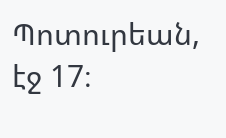Պոտուրեան, էջ 17։